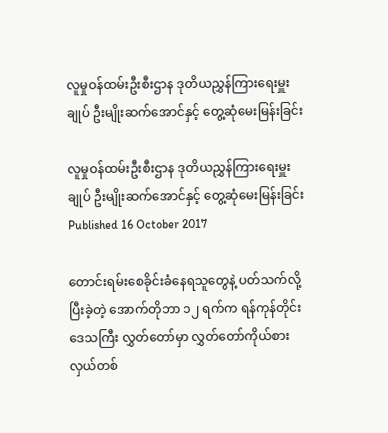လူမှုဝန်ထမ်းဦးစီးဌာန ဒုတိယညွှန်ကြားရေးမှူးချုပ် ဦးမျိုးဆက်အောင်နှင့် တွေ့ဆုံမေးမြန်းခြင်း

လူမှုဝန်ထမ်းဦးစီးဌာန ဒုတိယညွှန်ကြားရေးမှူးချုပ် ဦးမျိုးဆက်အောင်နှင့် တွေ့ဆုံမေးမြန်းခြင်း
Published 16 October 2017

တောင်းရမ်းစေခိုင်းခံနေရသူတွေနဲ့ ပတ်သက်လို့ပြီးခဲ့တဲ့ အောက်တိုဘာ ၁၂ ရက်က ရန်ကုန်တိုင်းဒေသကြီး လွှတ်တော်မှာ လွှတ်တော်ကိုယ်စားလှယ်တစ်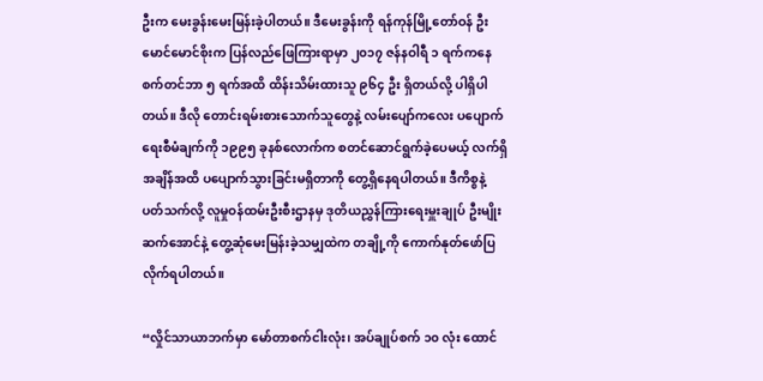ဦးက မေးခွန်းမေးမြန်းခဲ့ပါတယ်။ ဒီမေးခွန်းကို ရန်ကုန်မြို့တော်ဝန် ဦးမောင်မောင်စိုးက ပြန်လည်ဖြေကြားရာမှာ ၂၀၁၇ ဇန်နဝါရီ ၁ ရက်ကနေ စက်တင်ဘာ ၅ ရက်အထိ ထိန်းသိမ်းထားသူ ၉၆၄ ဦး ရှိတယ်လို့ ပါရှိပါတယ်။ ဒီလို တောင်းရမ်းစားသောက်သူတွေနဲ့ လမ်းပျော်ကလေး ပပျောက်ရေးစီမံချက်ကို ၁၉၉၅ ခုနစ်လောက်က စတင်ဆောင်ရွက်ခဲ့ပေမယ့် လက်ရှိအချိန်အထိ ပပျောက်သွားခြင်းမရှိတာကို တွေ့ရှိနေရပါတယ်။ ဒီကိစ္စနဲ့ ပတ်သက်လို့ လူမှုဝန်ထမ်းဦးစီးဌာနမှ ဒုတိယညွှန်ကြားရေးမှူးချုပ် ဦးမျိုးဆက်အောင်နဲ့ တွေ့ဆုံမေးမြန်းခဲ့သမျှထဲက တချို့ကို ကောက်နုတ်ဖော်ပြလိုက်ရပါတယ်။

“လှိုင်သာယာဘက်မှာ မော်တာစက်ငါးလုံး၊ အပ်ချုပ်စက် ၁၀ လုံး ထောင်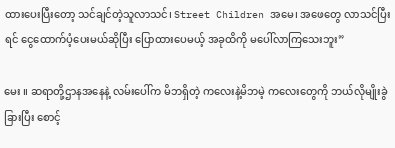ထားပေးပြီးတော့ သင်ချင်တဲ့သူလာသင်၊ Street Children အမေ၊ အဖေတွေ လာသင်ပြီးရင် ငွေထောက်ပံ့ပေးမယ်ဆိုပြီး ပြောထားပေမယ့် အခုထိကို မပေါ်လာကြသေးဘူး”

မေး ။ ဆရာတို့ဌာနအနေနဲ့ လမ်းပေါ်က မိဘရှိတဲ့ ကလေးနဲ့မိဘမဲ့ ကလေးတွေကို ဘယ်လိုမျိုးခွဲခြားပြီး စောင့်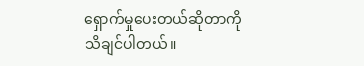ရှောက်မှုပေးတယ်ဆိုတာကို သိချင်ပါတယ်။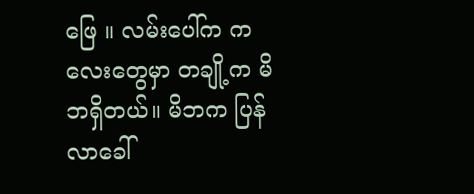ဖြေ ။ လမ်းပေါ်က ကလေးတွေမှာ တချို့က မိဘရှိတယ်။ မိဘက ပြန်လာခေါ်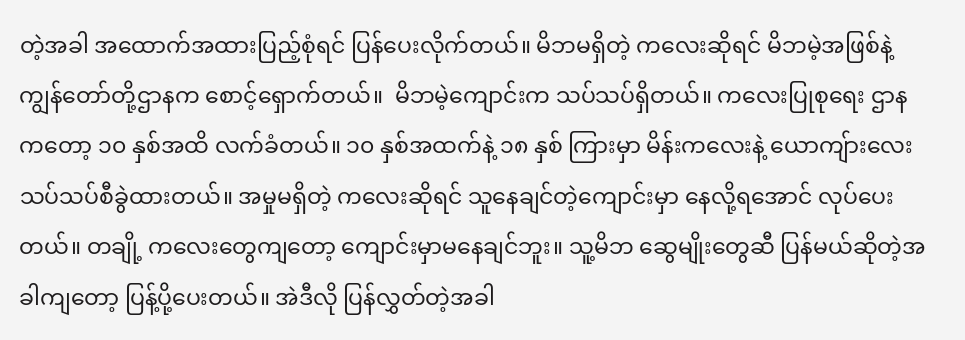တဲ့အခါ အထောက်အထားပြည့်စုံရင် ပြန်ပေးလိုက်တယ်။ မိဘမရှိတဲ့ ကလေးဆိုရင် မိဘမဲ့အဖြစ်နဲ့ ကျွန်တော်တို့ဌာနက စောင့်ရှောက်တယ်။  မိဘမဲ့ကျောင်းက သပ်သပ်ရှိတယ်။ ကလေးပြုစုရေး ဌာနကတော့ ၁၀ နှစ်အထိ လက်ခံတယ်။ ၁၀ နှစ်အထက်နဲ့ ၁၈ နှစ် ကြားမှာ မိန်းကလေးနဲ့ ယောကျ်ားလေး သပ်သပ်စီခွဲထားတယ်။ အမှုမရှိတဲ့ ကလေးဆိုရင် သူနေချင်တဲ့ကျောင်းမှာ နေလို့ရအောင် လုပ်ပေးတယ်။ တချို့ ကလေးတွေကျတော့ ကျောင်းမှာမနေချင်ဘူး။ သူ့မိဘ ဆွေမျိုးတွေဆီ ပြန်မယ်ဆိုတဲ့အခါကျတော့ ပြန့်ပို့ပေးတယ်။ အဲဒီလို ပြန်လွှတ်တဲ့အခါ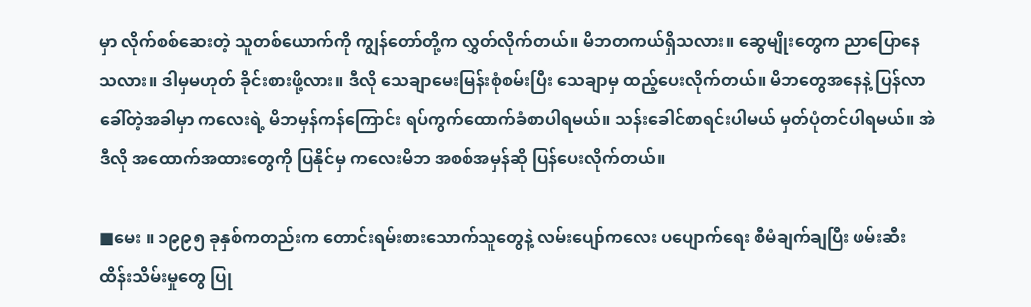မှာ လိုက်စစ်ဆေးတဲ့ သူတစ်ယောက်ကို ကျွန်တော်တို့က လွှတ်လိုက်တယ်။ မိဘတကယ်ရှိသလား။ ဆွေမျိုးတွေက ညာပြောနေသလား။ ဒါမှမဟုတ် ခိုင်းစားဖို့လား။ ဒီလို သေချာမေးမြန်းစုံစမ်းပြီး သေချာမှ ထည့်ပေးလိုက်တယ်။ မိဘတွေအနေနဲ့ ပြန်လာခေါ်တဲ့အခါမှာ ကလေးရဲ့ မိဘမှန်ကန်ကြောင်း ရပ်ကွက်ထောက်ခံစာပါရမယ်။ သန်းခေါင်စာရင်းပါမယ် မှတ်ပုံတင်ပါရမယ်။ အဲဒီလို အထောက်အထားတွေကို ပြနိုင်မှ ကလေးမိဘ အစစ်အမှန်ဆို ပြန်ပေးလိုက်တယ်။

■မေး ။ ၁၉၉၅ ခုနှစ်ကတည်းက တောင်းရမ်းစားသောက်သူတွေနဲ့ လမ်းပျော်ကလေး ပပျောက်ရေး စီမံချက်ချပြီး ဖမ်းဆီးထိန်းသိမ်းမှုတွေ ပြု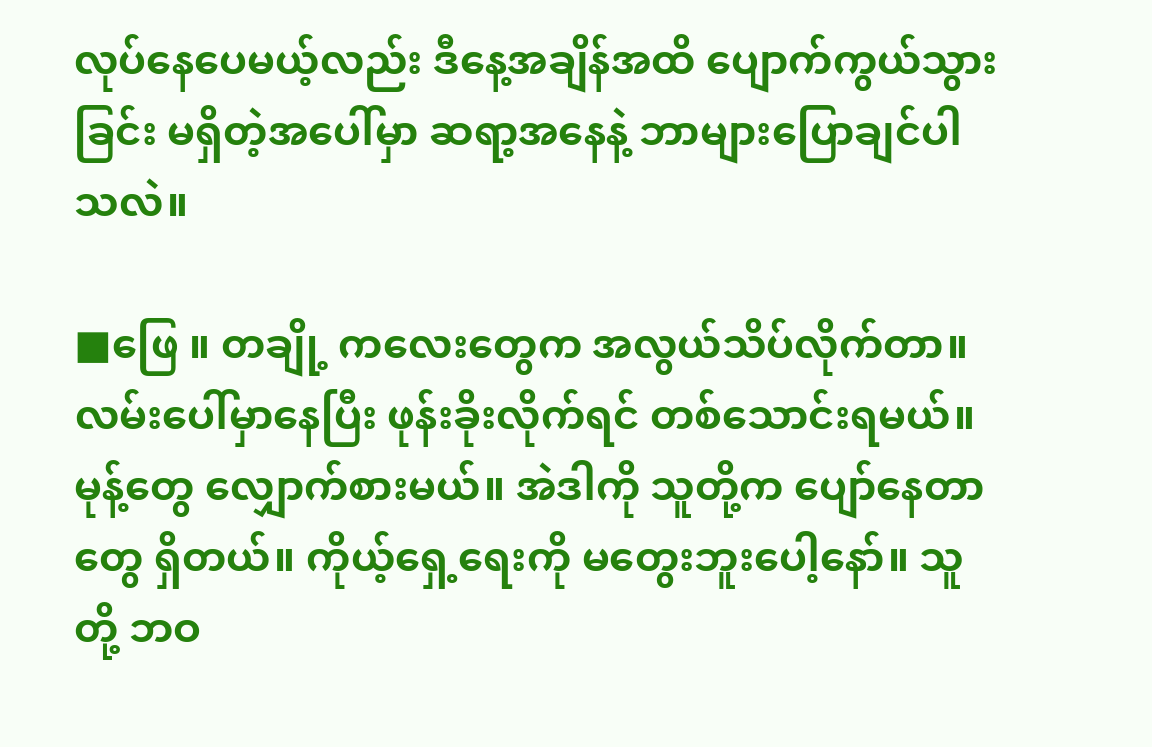လုပ်နေပေမယ့်လည်း ဒီနေ့အချိန်အထိ ပျောက်ကွယ်သွားခြင်း မရှိတဲ့အပေါ်မှာ ဆရာ့အနေနဲ့ ဘာများပြောချင်ပါသလဲ။

■ဖြေ ။ တချို့ ကလေးတွေက အလွယ်သိပ်လိုက်တာ။ လမ်းပေါ်မှာနေပြီး ဖုန်းခိုးလိုက်ရင် တစ်သောင်းရမယ်။ မုန့်တွေ လျှောက်စားမယ်။ အဲဒါကို သူတို့က ပျော်နေတာတွေ ရှိတယ်။ ကိုယ့်ရှေ့ရေးကို မတွေးဘူးပေါ့နော်။ သူတို့ ဘဝ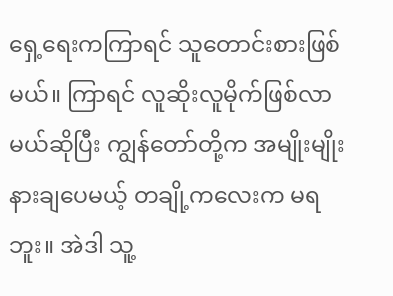ရှေ့ရေးကကြာရင် သူတောင်းစားဖြစ်မယ်။ ကြာရင် လူဆိုးလူမိုက်ဖြစ်လာမယ်ဆိုပြီး ကျွန်တော်တို့က အမျိုးမျိုး နားချပေမယ့် တချို့ကလေးက မရဘူး။ အဲဒါ သူ့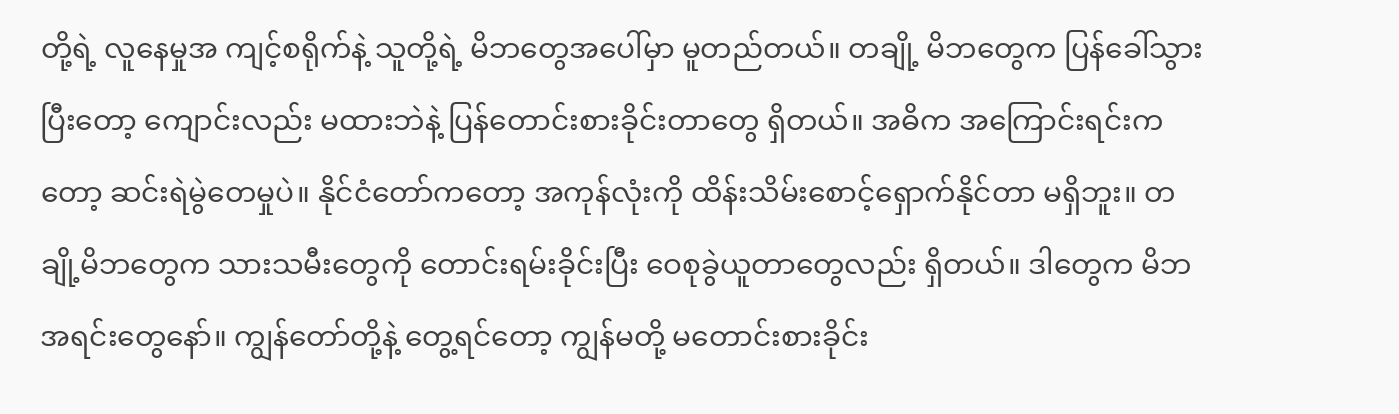တို့ရဲ့ လူနေမှုအ ကျင့်စရိုက်နဲ့ သူတို့ရဲ့ မိဘတွေအပေါ်မှာ မူတည်တယ်။ တချို့ မိဘတွေက ပြန်ခေါ်သွားပြီးတော့ ကျောင်းလည်း မထားဘဲနဲ့ ပြန်တောင်းစားခိုင်းတာတွေ ရှိတယ်။ အဓိက အကြောင်းရင်းကတော့ ဆင်းရဲမွဲတေမှုပဲ။ နိုင်ငံတော်ကတော့ အကုန်လုံးကို ထိန်းသိမ်းစောင့်ရှောက်နိုင်တာ မရှိဘူး။ တချို့မိဘတွေက သားသမီးတွေကို တောင်းရမ်းခိုင်းပြီး ဝေစုခွဲယူတာတွေလည်း ရှိတယ်။ ဒါတွေက မိဘအရင်းတွေနော်။ ကျွန်တော်တို့နဲ့ တွေ့ရင်တော့ ကျွန်မတို့ မတောင်းစားခိုင်း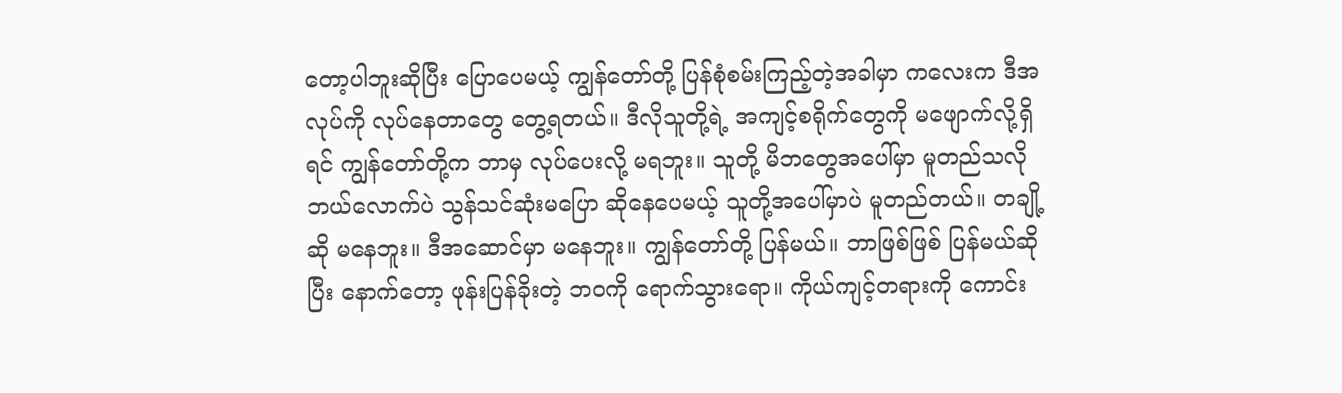တော့ပါဘူးဆိုပြီး ပြောပေမယ့် ကျွန်တော်တို့ ပြန်စုံစမ်းကြည့်တဲ့အခါမှာ ကလေးက ဒီအလုပ်ကို လုပ်နေတာတွေ တွေ့ရတယ်။ ဒီလိုသူတို့ရဲ့ အကျင့်စရိုက်တွေကို မဖျောက်လို့ရှိရင် ကျွန်တော်တို့က ဘာမှ လုပ်ပေးလို့ မရဘူး။ သူတို့ မိဘတွေအပေါ်မှာ မူတည်သလို ဘယ်လောက်ပဲ သွန်သင်ဆုံးမပြော ဆိုနေပေမယ့် သူတို့အပေါ်မှာပဲ မူတည်တယ်။ တချို့ဆို မနေဘူး။ ဒီအဆောင်မှာ မနေဘူး။ ကျွန်တော်တို့ ပြန်မယ်။ ဘာဖြစ်ဖြစ် ပြန်မယ်ဆိုပြီး နောက်တော့ ဖုန်းပြန်ခိုးတဲ့ ဘဝကို ရောက်သွားရော။ ကိုယ်ကျင့်တရားကို ကောင်း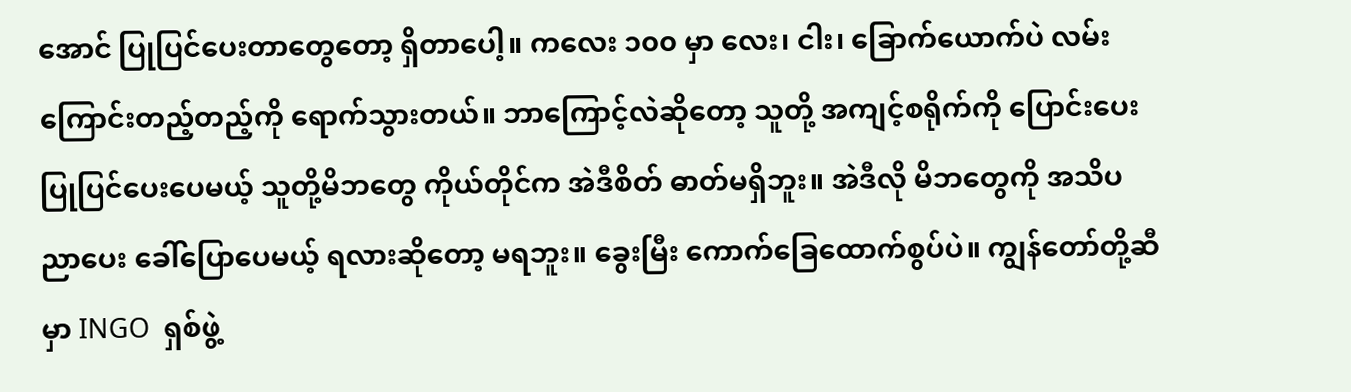အောင် ပြုပြင်ပေးတာတွေတော့ ရှိတာပေါ့။ ကလေး ၁၀၀ မှာ လေး၊ ငါး၊ ခြောက်ယောက်ပဲ လမ်းကြောင်းတည့်တည့်ကို ရောက်သွားတယ်။ ဘာကြောင့်လဲဆိုတော့ သူတို့ အကျင့်စရိုက်ကို ပြောင်းပေးပြုပြင်ပေးပေမယ့် သူတို့မိဘတွေ ကိုယ်တိုင်က အဲဒီစိတ် ဓာတ်မရှိဘူး။ အဲဒီလို မိဘတွေကို အသိပညာပေး ခေါ်ပြောပေမယ့် ရလားဆိုတော့ မရဘူး။ ခွေးမြီး ကောက်ခြေထောက်စွပ်ပဲ။ ကျွန်တော်တို့ဆီမှာ INGO  ရှစ်ဖွဲ့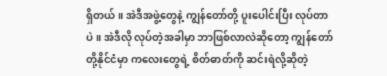ရှိတယ်။ အဲဒီအဖွဲ့တွေနဲ့ ကျွန်တော်တို့ ပူးပေါင်းပြီး လုပ်တာပဲ။ အဲဒီလို လုပ်တဲ့အခါမှာ ဘာဖြစ်လာလဲဆိုတော့ ကျွန်တော်တို့နိုင်ငံမှာ ကလေးတွေရဲ့ စိတ်ဓာတ်ကို ဆင်းရဲလို့ဆိုတဲ့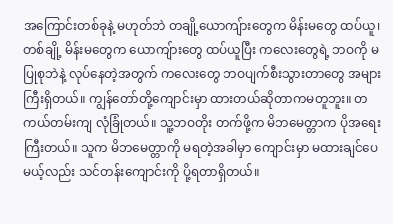အကြောင်းတစ်ခုနဲ့ မဟုတ်ဘဲ တချို့ယောကျ်ားတွေက မိန်းမတွေ ထပ်ယူ၊ တစ်ချို့ မိန်းမတွေက ယောကျ်ားတွေ ထပ်ယူပြီး ကလေးတွေရဲ့ ဘဝကို မပြုစုဘဲနဲ့ လုပ်နေတဲ့အတွက် ကလေးတွေ ဘဝပျက်စီးသွားတာတွေ အများကြီးရှိတယ်။ ကျွန်တော်တို့ကျောင်းမှာ ထားတယ်ဆိုတာကမတူဘူး။ တကယ်တမ်းကျ လုံခြုံတယ်။ သူ့ဘဝတိုး တက်ဖို့က မိဘမေတ္တာက ပိုအရေးကြီးတယ်။ သူက မိဘမေတ္တာကို မရတဲ့အခါမှာ ကျောင်းမှာ မထားချင်ပေမယ့်လည်း သင်တန်းကျောင်းကို ပို့ရတာရှိတယ်။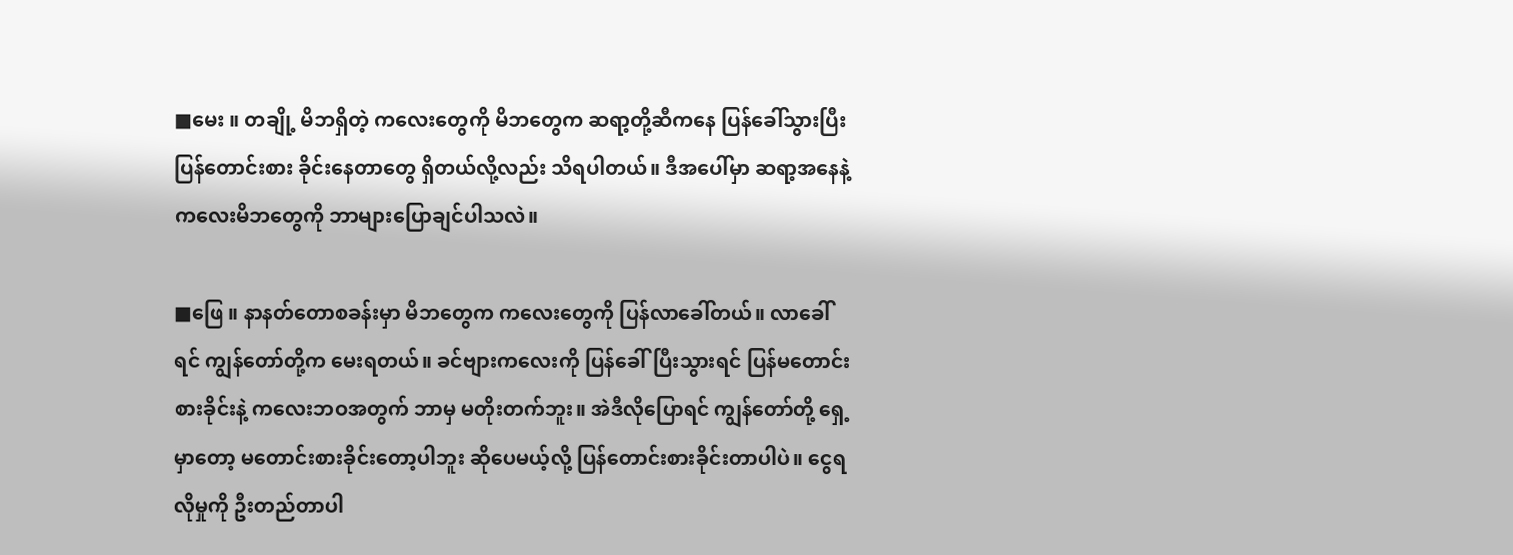■မေး ။ တချို့ မိဘရှိတဲ့ ကလေးတွေကို မိဘတွေက ဆရာ့တို့ဆီကနေ ပြန်ခေါ်သွားပြီး ပြန်တောင်းစား ခိုင်းနေတာတွေ ရှိတယ်လို့လည်း သိရပါတယ်။ ဒီအပေါ်မှာ ဆရာ့အနေနဲ့ ကလေးမိဘတွေကို ဘာများပြောချင်ပါသလဲ။

■ဖြေ ။ နာနတ်တောစခန်းမှာ မိဘတွေက ကလေးတွေကို ပြန်လာခေါ်တယ်။ လာခေါ်ရင် ကျွန်တော်တို့က မေးရတယ်။ ခင်ဗျားကလေးကို ပြန်ခေါ်ပြီးသွားရင် ပြန်မတောင်းစားခိုင်းနဲ့ ကလေးဘဝအတွက် ဘာမှ မတိုးတက်ဘူး။ အဲဒီလိုပြောရင် ကျွန်တော်တို့ ရှေ့မှာတော့ မတောင်းစားခိုင်းတော့ပါဘူး ဆိုပေမယ့်လို့ ပြန်တောင်းစားခိုင်းတာပါပဲ။ ငွေရလိုမှုကို ဦးတည်တာပါ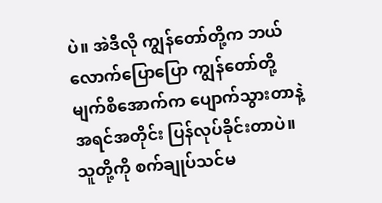ပဲ။ အဲဒီလို ကျွန်တော်တို့က ဘယ်လောက်ပြောပြော ကျွန်တော်တို့ မျက်စိအောက်က ပျောက်သွားတာနဲ့ အရင်အတိုင်း ပြန်လုပ်ခိုင်းတာပဲ။ သူတို့ကို စက်ချုပ်သင်မ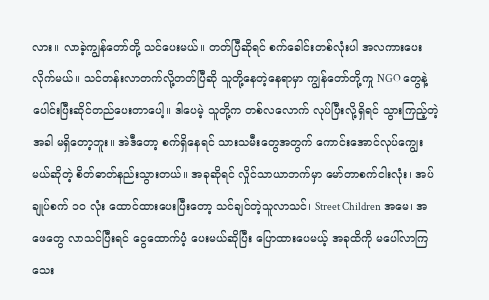လား။ လာခဲ့ကျွန်တော်တို့ သင်ပေးမယ်။ တတ်ပြီဆိုရင် စက်ခေါင်းတစ်လုံးပါ အလကားပေးလိုက်မယ်။ သင်တန်းလာတက်လို့တတ်ပြီဆို သူတို့နေတဲ့နေရာမှာ ကျွန်တော်တို့ကှု NGO တွေနဲ့ ပေါင်းပြီးဆိုင်တည်ပေးတာပေါ့။ ဒါပေမဲ့ သူတို့က တစ်လလောက် လုပ်ပြီးလို့ရှိရင် သွားကြည့်တဲ့အခါ မရှိတော့ဘူး။ အဲဒီတော့ စက်ရှိနေရင် သားသမီးတွေအတွက် ကောင်းအောင်လုပ်ကျွေးမယ်ဆိုတဲ့ စိတ်ဓာတ်နည်းသွားတယ်။ အခုဆိုရင် လှိုင်သာယာဘက်မှာ မော်တာစက်ငါးလုံး၊ အပ်ချုပ်စက် ၁၀ လုံး ထောင်ထားပေးပြီးတော့ သင်ချင်တဲ့သူလာသင်၊ Street Children အမေ၊ အဖေတွေ လာသင်ပြီးရင် ငွေထောက်ပံ့ ပေးမယ်ဆိုပြီး ပြောထားပေမယ့် အခုထိကို မပေါ်လာကြသေး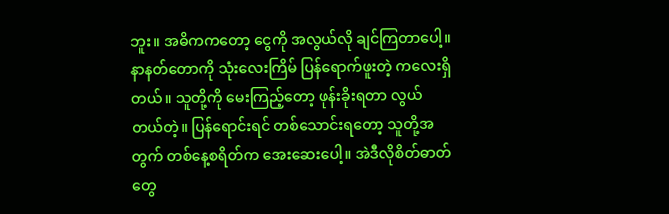ဘူး။ အဓိကကတော့ ငွေကို အလွယ်လို ချင်ကြတာပေါ့။ နာနတ်တောကို သုံးလေးကြိမ် ပြန်ရောက်ဖူးတဲ့ ကလေးရှိတယ်။ သူတို့ကို မေးကြည့်တော့ ဖုန်းခိုးရတာ လွယ်တယ်တဲ့။ ပြန်ရောင်းရင် တစ်သောင်းရတော့ သူတို့အတွက် တစ်နေ့စရိတ်က အေးဆေးပေါ့။ အဲဒီလိုစိတ်ဓာတ်တွေ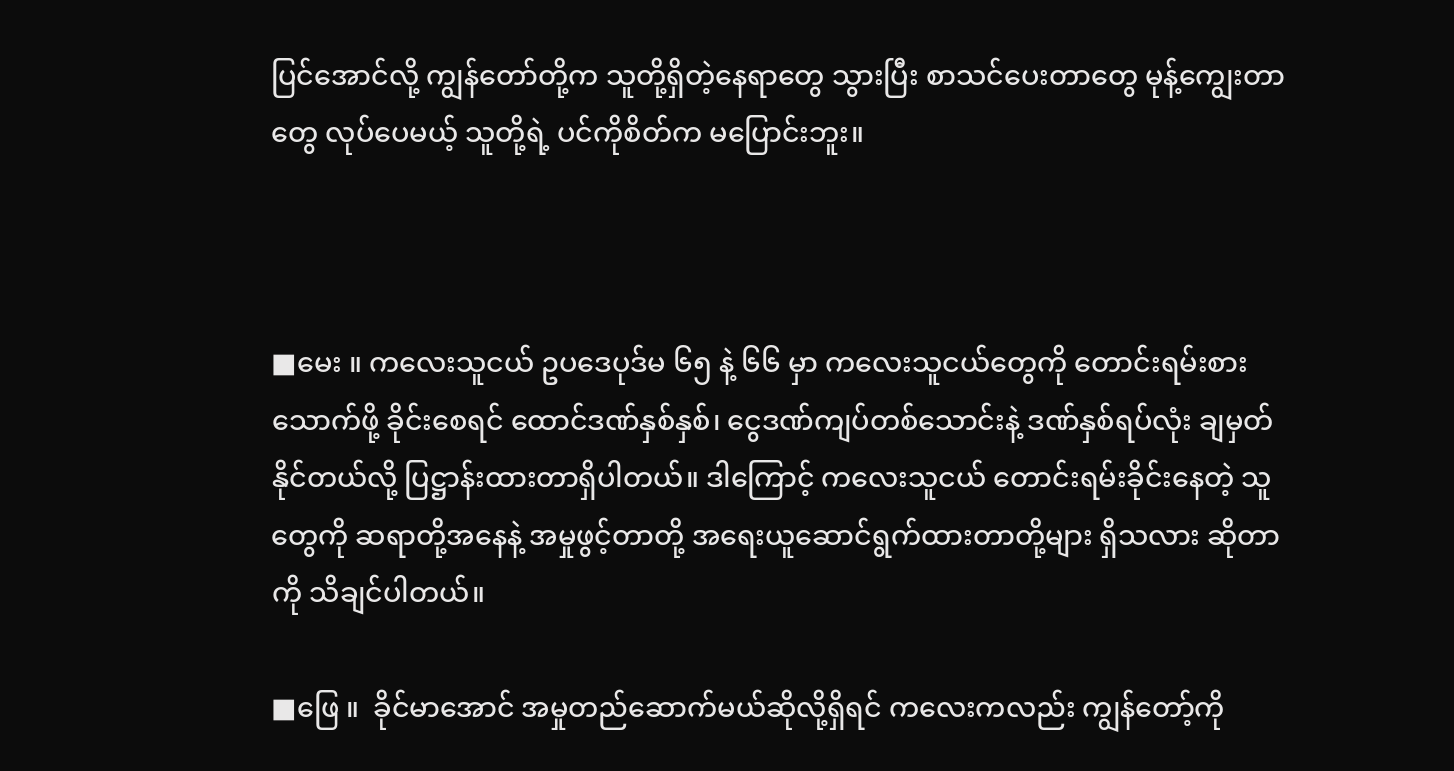ပြင်အောင်လို့ ကျွန်တော်တို့က သူတို့ရှိတဲ့နေရာတွေ သွားပြီး စာသင်ပေးတာတွေ မုန့်ကျွေးတာတွေ လုပ်ပေမယ့် သူတို့ရဲ့ ပင်ကိုစိတ်က မပြောင်းဘူး။



■မေး ။ ကလေးသူငယ် ဥပဒေပုဒ်မ ၆၅ နဲ့ ၆၆ မှာ ကလေးသူငယ်တွေကို တောင်းရမ်းစားသောက်ဖို့ ခိုင်းစေရင် ထောင်ဒဏ်နှစ်နှစ်၊ ငွေဒဏ်ကျပ်တစ်သောင်းနဲ့ ဒဏ်နှစ်ရပ်လုံး ချမှတ်နိုင်တယ်လို့ ပြဋ္ဌာန်းထားတာရှိပါတယ်။ ဒါကြောင့် ကလေးသူငယ် တောင်းရမ်းခိုင်းနေတဲ့ သူတွေကို ဆရာတို့အနေနဲ့ အမှုဖွင့်တာတို့ အရေးယူဆောင်ရွက်ထားတာတို့များ ရှိသလား ဆိုတာကို သိချင်ပါတယ်။

■ဖြေ ။  ခိုင်မာအောင် အမှုတည်ဆောက်မယ်ဆိုလို့ရှိရင် ကလေးကလည်း ကျွန်တော့်ကို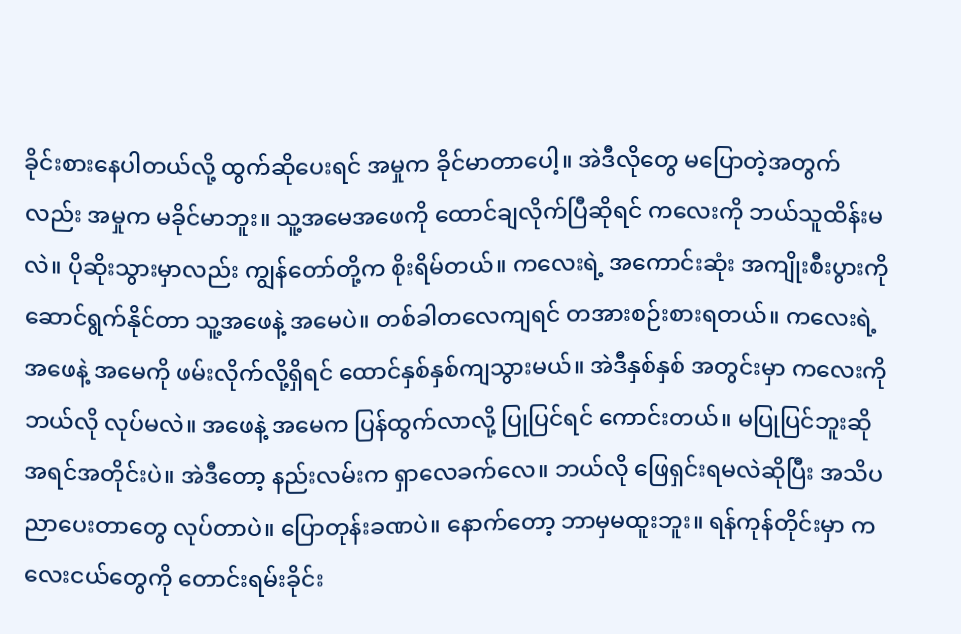ခိုင်းစားနေပါတယ်လို့ ထွက်ဆိုပေးရင် အမှုက ခိုင်မာတာပေါ့။ အဲဒီလိုတွေ မပြောတဲ့အတွက်လည်း အမှုက မခိုင်မာဘူး။ သူ့အမေအဖေကို ထောင်ချလိုက်ပြီဆိုရင် ကလေးကို ဘယ်သူထိန်းမလဲ။ ပိုဆိုးသွားမှာလည်း ကျွန်တော်တို့က စိုးရိမ်တယ်။ ကလေးရဲ့ အကောင်းဆုံး အကျိုးစီးပွားကို ဆောင်ရွက်နိုင်တာ သူ့အဖေနဲ့ အမေပဲ။ တစ်ခါတလေကျရင် တအားစဉ်းစားရတယ်။ ကလေးရဲ့အဖေနဲ့ အမေကို ဖမ်းလိုက်လို့ရှိရင် ထောင်နှစ်နှစ်ကျသွားမယ်။ အဲဒီနှစ်နှစ် အတွင်းမှာ ကလေးကိုဘယ်လို လုပ်မလဲ။ အဖေနဲ့ အမေက ပြန်ထွက်လာလို့ ပြုပြင်ရင် ကောင်းတယ်။ မပြုပြင်ဘူးဆို အရင်အတိုင်းပဲ။ အဲဒီတော့ နည်းလမ်းက ရှာလေခက်လေ။ ဘယ်လို ဖြေရှင်းရမလဲဆိုပြီး အသိပညာပေးတာတွေ လုပ်တာပဲ။ ပြောတုန်းခဏပဲ။ နောက်တော့ ဘာမှမထူးဘူး။ ရန်ကုန်တိုင်းမှာ ကလေးငယ်တွေကို တောင်းရမ်းခိုင်း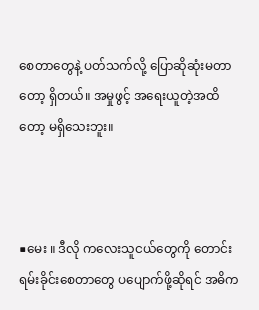စေတာတွေနဲ့ ပတ်သက်လို့ ပြောဆိုဆုံးမတာတော့ ရှိတယ်။ အမှုဖွင့် အရေးယူတဲ့အထိတော့ မရှိသေးဘူး။



■မေး ။ ဒီလို ကလေးသူငယ်တွေကို တောင်းရမ်းခိုင်းစေတာတွေ ပပျောက်ဖို့ဆိုရင် အဓိက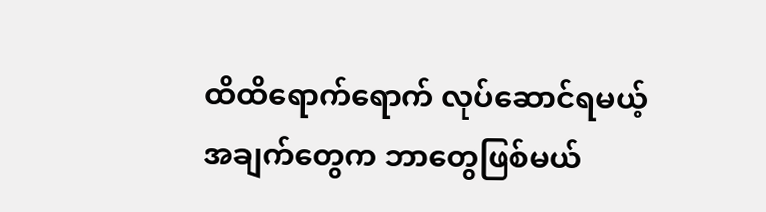ထိထိရောက်ရောက် လုပ်ဆောင်ရမယ့် အချက်တွေက ဘာတွေဖြစ်မယ်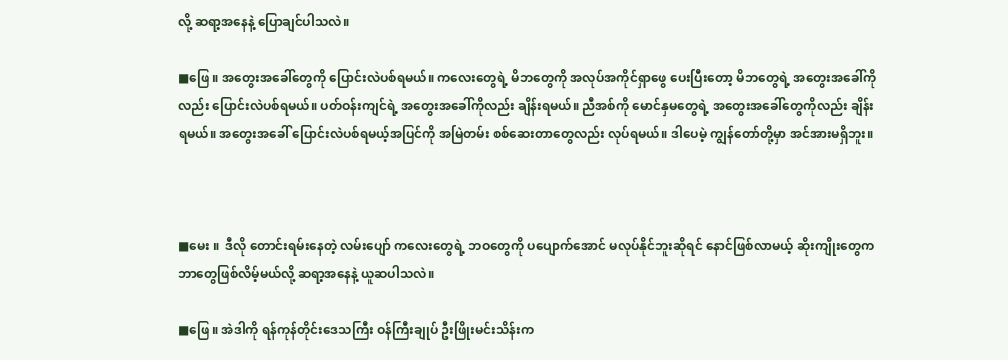လို့ ဆရာ့အနေနဲ့ ပြောချင်ပါသလဲ။

■ဖြေ ။ အတွေးအခေါ်တွေကို ပြောင်းလဲပစ်ရမယ်။ ကလေးတွေရဲ့ မိဘတွေကို အလုပ်အကိုင်ရှာဖွေ ပေးပြီးတော့ မိဘတွေရဲ့ အတွေးအခေါ်ကိုလည်း ပြောင်းလဲပစ်ရမယ်။ ပတ်ဝန်းကျင်ရဲ့ အတွေးအခေါ်ကိုလည်း ချိန်းရမယ်။ ညီအစ်ကို မောင်နှမတွေရဲ့ အတွေးအခေါ်တွေကိုလည်း ချိန်းရမယ်။ အတွေးအခေါ် ပြောင်းလဲပစ်ရမယ့်အပြင်ကို အမြဲတမ်း စစ်ဆေးတာတွေလည်း လုပ်ရမယ်။ ဒါပေမဲ့ ကျွန်တော်တို့မှာ အင်အားမရှိဘူး။



■မေး ။  ဒီလို တောင်းရမ်းနေတဲ့ လမ်းပျော် ကလေးတွေရဲ့ ဘဝတွေကို ပပျောက်အောင် မလုပ်နိုင်ဘူးဆိုရင် နောင်ဖြစ်လာမယ့် ဆိုးကျိုးတွေက ဘာတွေဖြစ်လိမ့်မယ်လို့ ဆရာ့အနေနဲ့ ယူဆပါသလဲ။

■ဖြေ ။ အဲဒါကို ရန်ကုန်တိုင်းဒေသကြီး ဝန်ကြီးချုပ် ဦးဖြိုးမင်းသိန်းက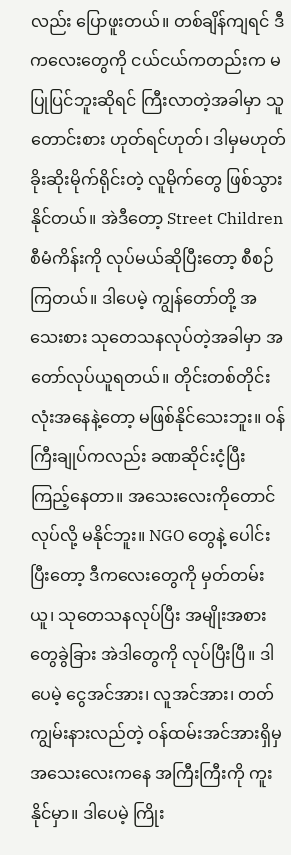လည်း ပြောဖူးတယ်။ တစ်ချိန်ကျရင် ဒီကလေးတွေကို ငယ်ငယ်ကတည်းက မပြုပြင်ဘူးဆိုရင် ကြီးလာတဲ့အခါမှာ သူတောင်းစား ဟုတ်ရင်ဟုတ်၊ ဒါမှမဟုတ် ခိုးဆိုးမိုက်ရိုင်းတဲ့ လူမိုက်တွေ ဖြစ်သွားနိုင်တယ်။ အဲဒီတော့ Street Children  စီမံကိန်းကို လုပ်မယ်ဆိုပြီးတော့ စီစဉ်ကြတယ်။ ဒါပေမဲ့ ကျွန်တော်တို့ အသေးစား သုတေသနလုပ်တဲ့အခါမှာ အတော်လုပ်ယူရတယ်။ တိုင်းတစ်တိုင်းလုံးအနေနဲ့တော့ မဖြစ်နိုင်သေးဘူး။ ဝန်ကြီးချုပ်ကလည်း ခဏဆိုင်းငံ့ပြီး ကြည့်နေတာ။ အသေးလေးကိုတောင် လုပ်လို့ မနိုင်ဘူး။ NGO တွေနဲ့ ပေါင်းပြီးတော့ ဒီကလေးတွေကို မှတ်တမ်းယူ၊ သုတေသနလုပ်ပြီး အမျိုးအစားတွေခွဲခြား အဲဒါတွေကို လုပ်ပြီးပြီ။ ဒါပေမဲ့ ငွေအင်အား၊ လူအင်အား၊ တတ်ကျွမ်းနားလည်တဲ့ ဝန်ထမ်းအင်အားရှိမှ အသေးလေးကနေ အကြီးကြီးကို ကူးနိုင်မှာ။ ဒါပေမဲ့ ကြိုး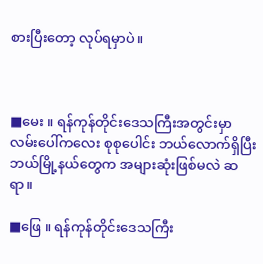စားပြီးတော့ လုပ်ရမှာပဲ။



■မေး ။ ရန်ကုန်တိုင်းဒေသကြီးအတွင်းမှာ လမ်းပေါ်ကလေး စုစုပေါင်း ဘယ်လောက်ရှိပြီး ဘယ်မြို့နယ်တွေက အများဆုံးဖြစ်မလဲ ဆရာ။

■ဖြေ ။ ရန်ကုန်တိုင်းဒေသကြီး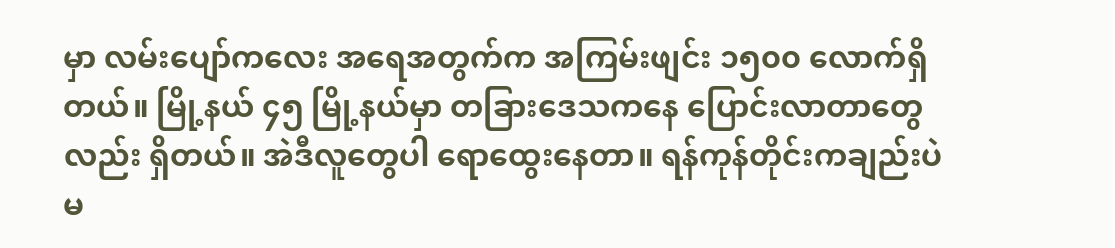မှာ လမ်းပျော်ကလေး အရေအတွက်က အကြမ်းဖျင်း ၁၅၀၀ လောက်ရှိတယ်။ မြို့နယ် ၄၅ မြို့နယ်မှာ တခြားဒေသကနေ ပြောင်းလာတာတွေလည်း ရှိတယ်။ အဲဒီလူတွေပါ ရောထွေးနေတာ။ ရန်ကုန်တိုင်းကချည်းပဲ မ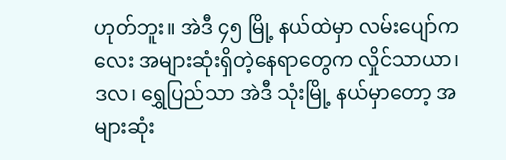ဟုတ်ဘူး။ အဲဒီ ၄၅ မြို့ နယ်ထဲမှာ လမ်းပျော်ကလေး အများဆုံးရှိတဲ့နေရာတွေက လှိုင်သာယာ၊ ဒလ၊ ရွှေပြည်သာ အဲဒီ သုံးမြို့ နယ်မှာတော့ အများဆုံး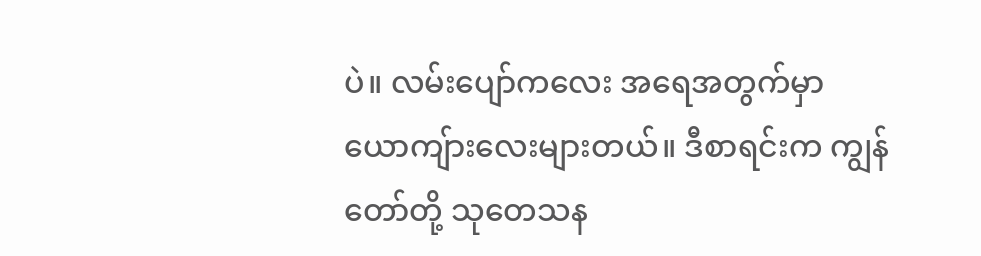ပဲ။ လမ်းပျော်ကလေး အရေအတွက်မှာ ယောကျ်ားလေးများတယ်။ ဒီစာရင်းက ကျွန်တော်တို့ သုတေသန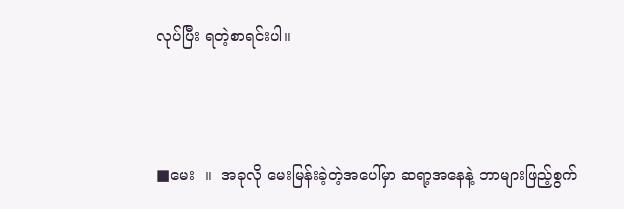လုပ်ပြီး ရတဲ့စာရင်းပါ။



■မေး  ။  အခုလို မေးမြန်းခဲ့တဲ့အပေါ်မှာ ဆရာ့အနေနဲ့ ဘာများဖြည့်စွက်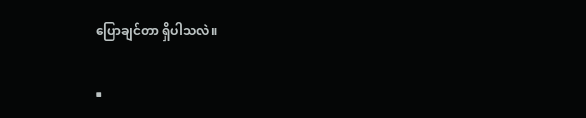ပြောချင်တာ ရှိပါသလဲ။

■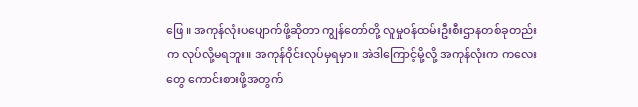ဖြေ ။ အကုန်လုံးပပျောက်ဖို့ဆိုတာ ကျွန်တော်တို့ လူမှုဝန်ထမ်းဦးစီးဌာနတစ်ခုတည်းက လုပ်လို့မရဘူး။ အကုန်ဝိုင်းလုပ်မှရမှာ။ အဲဒါကြောင့်မို့လို့ အကုန်လုံးက ကလေးတွေ ကောင်းစားဖို့အတွက်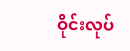ဝိုင်းလုပ်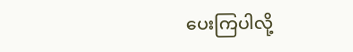ပေးကြပါလို့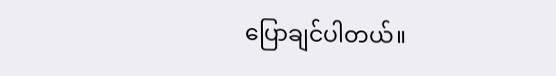ပြောချင်ပါတယ်။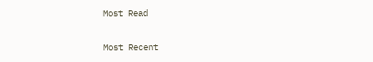Most Read

Most Recent